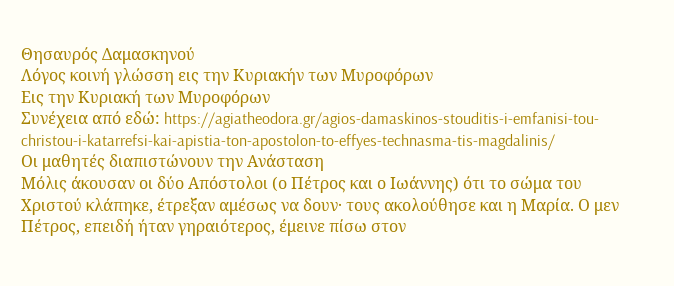Θησαυρός Δαμασκηνού
Λόγος κοινή γλώσση εις την Κυριακήν των Μυροφόρων
Εις την Κυριακή των Μυροφόρων
Συνέχεια από εδώ: https://agiatheodora.gr/agios-damaskinos-stouditis-i-emfanisi-tou-christou-i-katarrefsi-kai-apistia-ton-apostolon-to-effyes-technasma-tis-magdalinis/
Οι μαθητές διαπιστώνουν την Ανάσταση
Μόλις άκουσαν οι δύο Απόστολοι (ο Πέτρος και ο Ιωάννης) ότι το σώμα του Χριστού κλάπηκε, έτρεξαν αμέσως να δουν· τους ακολούθησε και η Μαρία. Ο μεν Πέτρος, επειδή ήταν γηραιότερος, έμεινε πίσω στον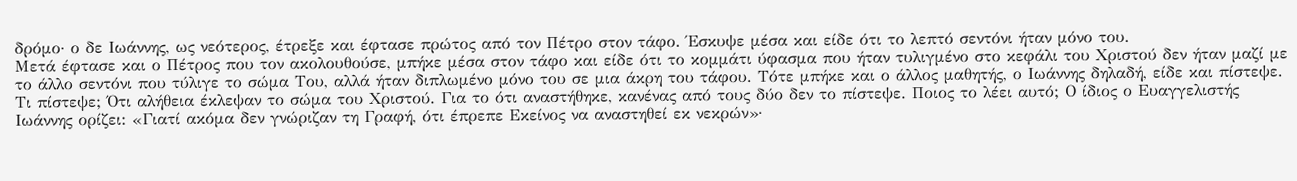δρόμο· ο δε Ιωάννης, ως νεότερος, έτρεξε και έφτασε πρώτος από τον Πέτρο στον τάφο. Έσκυψε μέσα και είδε ότι το λεπτό σεντόνι ήταν μόνο του.
Μετά έφτασε και ο Πέτρος που τον ακολουθούσε, μπήκε μέσα στον τάφο και είδε ότι το κομμάτι ύφασμα που ήταν τυλιγμένο στο κεφάλι του Χριστού δεν ήταν μαζί με το άλλο σεντόνι που τύλιγε το σώμα Του, αλλά ήταν διπλωμένο μόνο του σε μια άκρη του τάφου. Τότε μπήκε και ο άλλος μαθητής, ο Ιωάννης δηλαδή, είδε και πίστεψε.
Τι πίστεψε; Ότι αλήθεια έκλεψαν το σώμα του Χριστού. Για το ότι αναστήθηκε, κανένας από τους δύο δεν το πίστεψε. Ποιος το λέει αυτό; Ο ίδιος ο Ευαγγελιστής Ιωάννης ορίζει: «Γιατί ακόμα δεν γνώριζαν τη Γραφή, ότι έπρεπε Εκείνος να αναστηθεί εκ νεκρών»·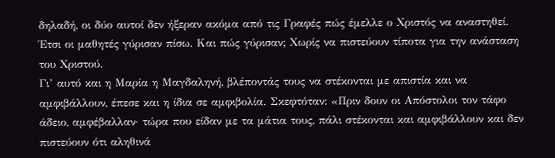δηλαδή, οι δύο αυτοί δεν ήξεραν ακόμα από τις Γραφές πώς έμελλε ο Χριστός να αναστηθεί.
Έτσι οι μαθητές γύρισαν πίσω. Και πώς γύρισαν; Χωρίς να πιστεύουν τίποτα για την ανάσταση του Χριστού.
Γι’ αυτό και η Μαρία η Μαγδαληνή, βλέποντάς τους να στέκονται με απιστία και να αμφιβάλλουν, έπεσε και η ίδια σε αμφιβολία. Σκεφτόταν: «Πριν δουν οι Απόστολοι τον τάφο άδειο, αμφέβαλλαν· τώρα που είδαν με τα μάτια τους, πάλι στέκονται και αμφιβάλλουν και δεν πιστεύουν ότι αληθινά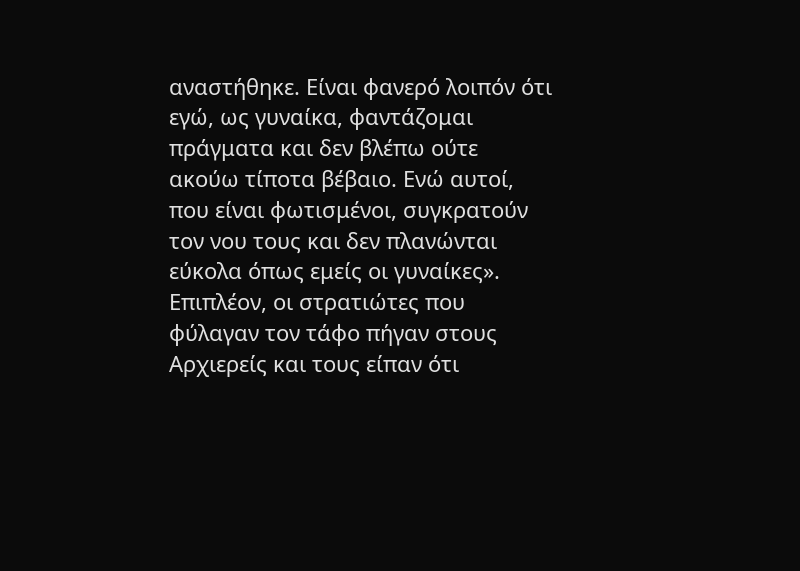αναστήθηκε. Είναι φανερό λοιπόν ότι εγώ, ως γυναίκα, φαντάζομαι πράγματα και δεν βλέπω ούτε ακούω τίποτα βέβαιο. Ενώ αυτοί, που είναι φωτισμένοι, συγκρατούν τον νου τους και δεν πλανώνται εύκολα όπως εμείς οι γυναίκες».
Επιπλέον, οι στρατιώτες που φύλαγαν τον τάφο πήγαν στους Αρχιερείς και τους είπαν ότι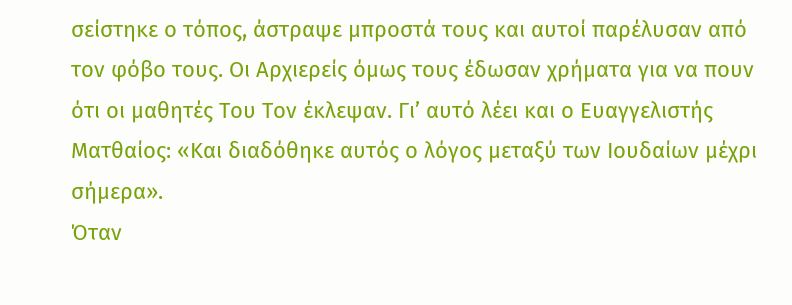σείστηκε ο τόπος, άστραψε μπροστά τους και αυτοί παρέλυσαν από τον φόβο τους. Οι Αρχιερείς όμως τους έδωσαν χρήματα για να πουν ότι οι μαθητές Του Τον έκλεψαν. Γι’ αυτό λέει και ο Ευαγγελιστής Ματθαίος: «Και διαδόθηκε αυτός ο λόγος μεταξύ των Ιουδαίων μέχρι σήμερα».
Όταν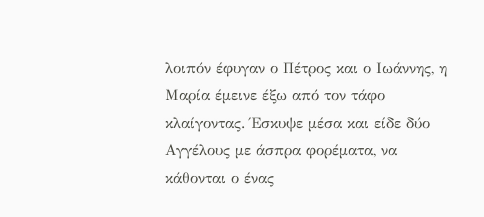λοιπόν έφυγαν ο Πέτρος και ο Ιωάννης, η Μαρία έμεινε έξω από τον τάφο κλαίγοντας. Έσκυψε μέσα και είδε δύο Αγγέλους με άσπρα φορέματα, να κάθονται ο ένας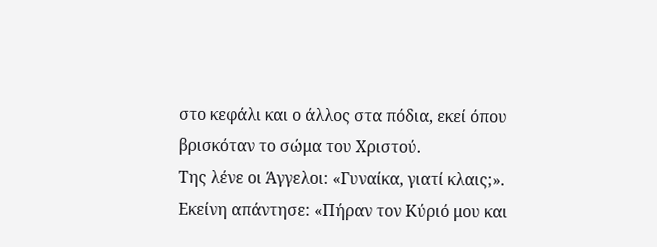στο κεφάλι και ο άλλος στα πόδια, εκεί όπου βρισκόταν το σώμα του Χριστού.
Της λένε οι Άγγελοι: «Γυναίκα, γιατί κλαις;».
Εκείνη απάντησε: «Πήραν τον Κύριό μου και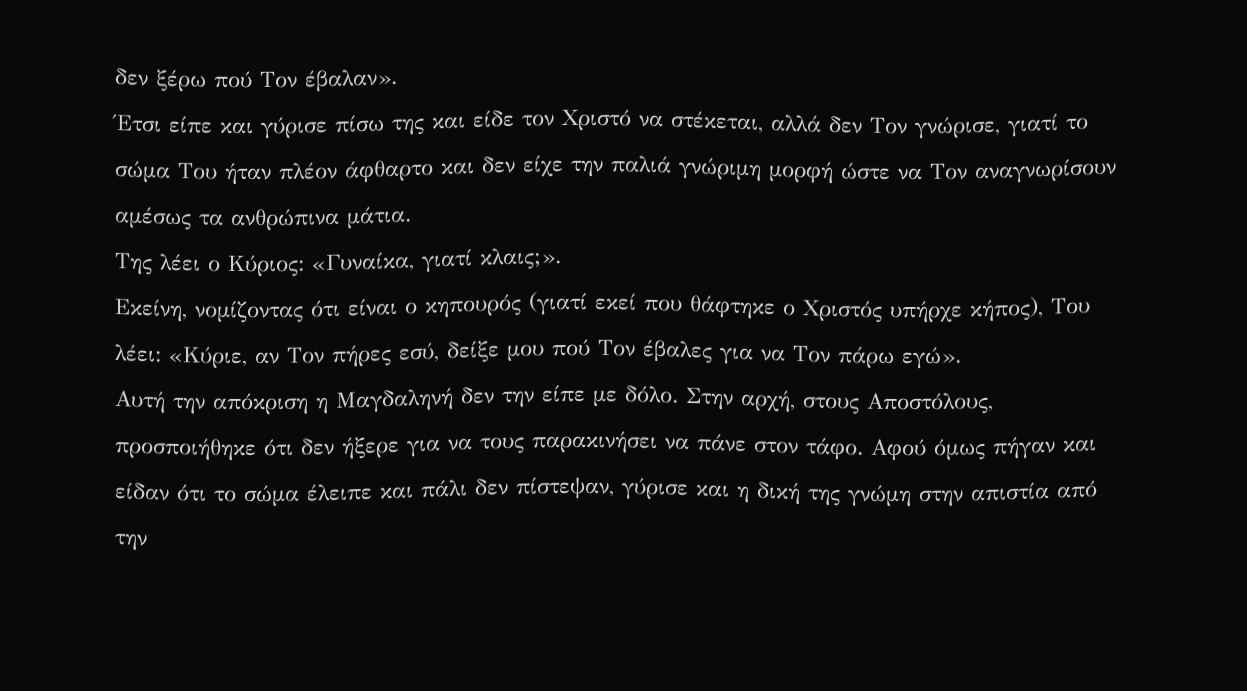δεν ξέρω πού Τον έβαλαν».
Έτσι είπε και γύρισε πίσω της και είδε τον Χριστό να στέκεται, αλλά δεν Τον γνώρισε, γιατί το σώμα Του ήταν πλέον άφθαρτο και δεν είχε την παλιά γνώριμη μορφή ώστε να Τον αναγνωρίσουν αμέσως τα ανθρώπινα μάτια.
Της λέει ο Κύριος: «Γυναίκα, γιατί κλαις;».
Εκείνη, νομίζοντας ότι είναι ο κηπουρός (γιατί εκεί που θάφτηκε ο Χριστός υπήρχε κήπος), Του λέει: «Κύριε, αν Τον πήρες εσύ, δείξε μου πού Τον έβαλες για να Τον πάρω εγώ».
Αυτή την απόκριση η Μαγδαληνή δεν την είπε με δόλο. Στην αρχή, στους Αποστόλους, προσποιήθηκε ότι δεν ήξερε για να τους παρακινήσει να πάνε στον τάφο. Αφού όμως πήγαν και είδαν ότι το σώμα έλειπε και πάλι δεν πίστεψαν, γύρισε και η δική της γνώμη στην απιστία από την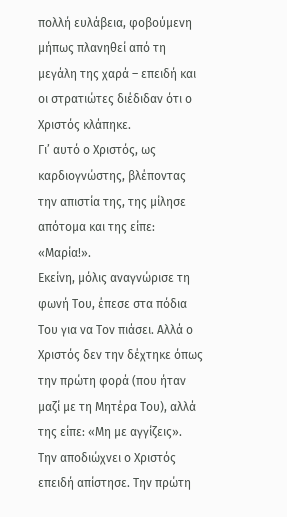πολλή ευλάβεια, φοβούμενη μήπως πλανηθεί από τη μεγάλη της χαρά – επειδή και οι στρατιώτες διέδιδαν ότι ο Χριστός κλάπηκε.
Γι’ αυτό ο Χριστός, ως καρδιογνώστης, βλέποντας την απιστία της, της μίλησε απότομα και της είπε: «Μαρία!».
Εκείνη, μόλις αναγνώρισε τη φωνή Του, έπεσε στα πόδια Του για να Τον πιάσει. Αλλά ο Χριστός δεν την δέχτηκε όπως την πρώτη φορά (που ήταν μαζί με τη Μητέρα Του), αλλά της είπε: «Μη με αγγίζεις».
Την αποδιώχνει ο Χριστός επειδή απίστησε. Την πρώτη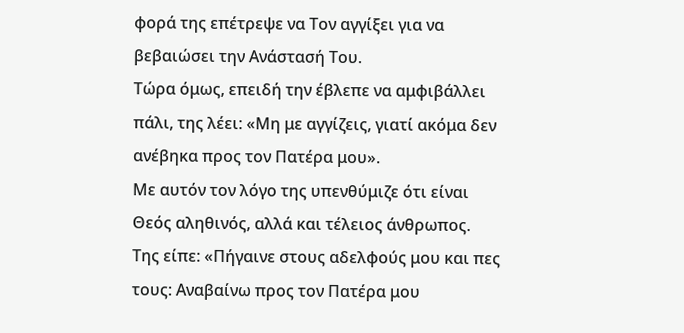φορά της επέτρεψε να Τον αγγίξει για να βεβαιώσει την Ανάστασή Του.
Τώρα όμως, επειδή την έβλεπε να αμφιβάλλει πάλι, της λέει: «Μη με αγγίζεις, γιατί ακόμα δεν ανέβηκα προς τον Πατέρα μου».
Με αυτόν τον λόγο της υπενθύμιζε ότι είναι Θεός αληθινός, αλλά και τέλειος άνθρωπος.
Της είπε: «Πήγαινε στους αδελφούς μου και πες τους: Αναβαίνω προς τον Πατέρα μου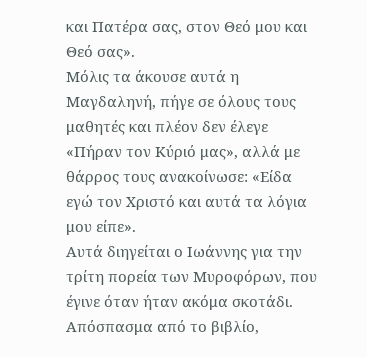και Πατέρα σας, στον Θεό μου και Θεό σας».
Μόλις τα άκουσε αυτά η Μαγδαληνή, πήγε σε όλους τους μαθητές και πλέον δεν έλεγε «Πήραν τον Κύριό μας», αλλά με θάρρος τους ανακοίνωσε: «Είδα εγώ τον Χριστό και αυτά τα λόγια μου είπε».
Αυτά διηγείται ο Ιωάννης για την τρίτη πορεία των Μυροφόρων, που έγινε όταν ήταν ακόμα σκοτάδι.
Απόσπασμα από το βιβλίο,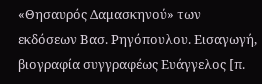«Θησαυρός Δαμασκηνού» των εκδόσεων Βασ. Ρηγόπουλου. Εισαγωγή, βιογραφία συγγραφέως Ευάγγελος [π.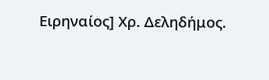Ειρηναίος] Χρ. Δεληδήμος.